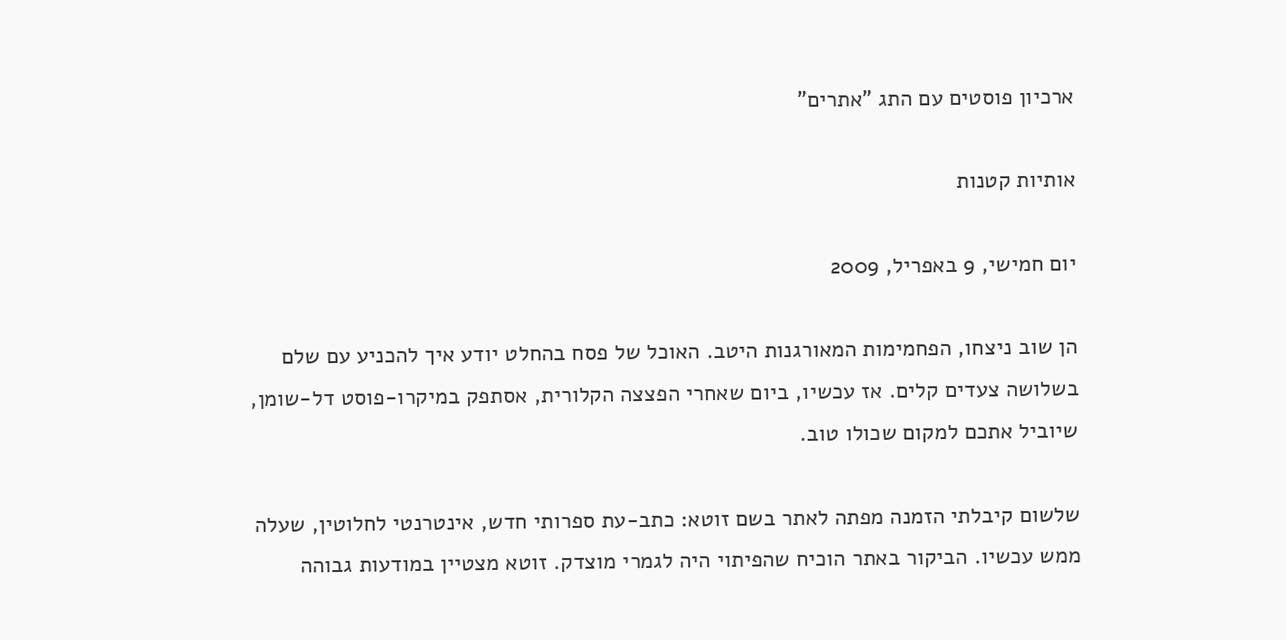ארכיון פוסטים עם התג "אתרים"

אותיות קטנות

יום חמישי, 9 באפריל, 2009

הן שוב ניצחו, הפחמימות המאורגנות היטב. האוכל של פסח בהחלט יודע איך להכניע עם שלם בשלושה צעדים קלים. אז עכשיו, ביום שאחרי הפצצה הקלורית, אסתפק במיקרו-פוסט דל-שומן, שיוביל אתכם למקום שכולו טוב.

שלשום קיבלתי הזמנה מפתה לאתר בשם זוטא: כתב-עת ספרותי חדש, אינטרנטי לחלוטין, שעלה ממש עכשיו. הביקור באתר הוכיח שהפיתוי היה לגמרי מוצדק. זוטא מצטיין במודעות גבוהה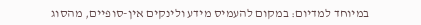במיוחד למדיום: במקום להעמיס מידע ולינקים אין-סופיים, מהסוג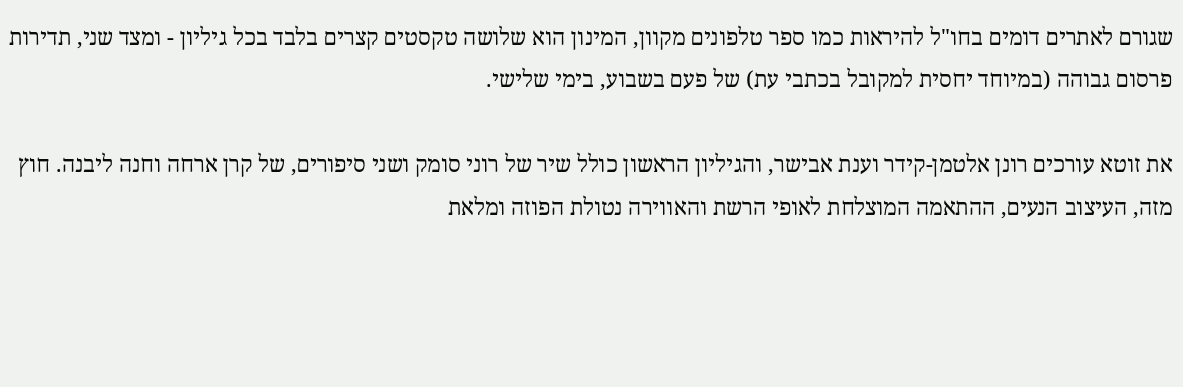שגורם לאתרים דומים בחו"ל להיראות כמו ספר טלפונים מקוון, המינון הוא שלושה טקסטים קצרים בלבד בכל גיליון - ומצד שני, תדירות פרסום גבוהה (במיוחד יחסית למקובל בכתבי עת) של פעם בשבוע, בימי שלישי.

את זוטא עורכים רונן אלטמן-קידר וענת אבישר, והגיליון הראשון כולל שיר של רוני סומק ושני סיפורים, של קרן ארחה וחנה ליבנה. חוץ מזה, העיצוב הנעים, ההתאמה המוצלחת לאופי הרשת והאווירה נטולת הפוזה ומלאת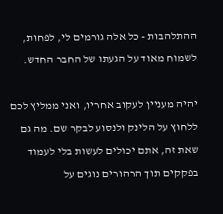ההתלהבות - כל אלה גורמים לי, לפחות, לשמוח מאוד על הגעתו של החבר החדש.

יהיה מעניין לעקוב אחריו, ואני ממליץ לכם ללחוץ על הלינק ולנסוע לבקר שם. מה גם שאת זה, אתם יכולים לעשות בלי לעמוד בפקקים תוך הרהורים נוגים על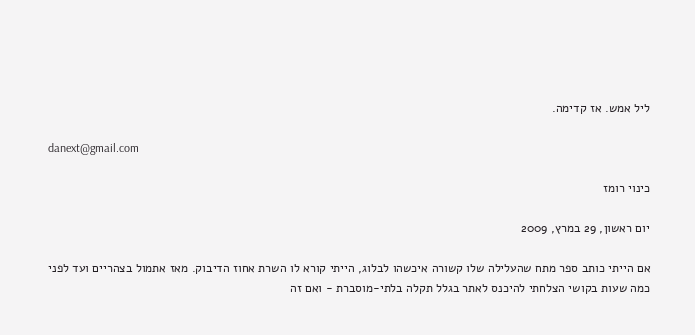ליל אמש. אז קדימה.

danext@gmail.com

כינוי רומז

יום ראשון, 29 במרץ, 2009

אם הייתי כותב ספר מתח שהעלילה שלו קשורה איכשהו לבלוג, הייתי קורא לו השרת אחוז הדיבוק. מאז אתמול בצהריים ועד לפני כמה שעות בקושי הצלחתי להיכנס לאתר בגלל תקלה בלתי-מוסברת - ואם זה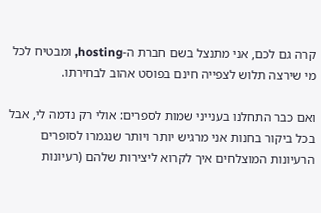קרה גם לכם, אני מתנצל בשם חברת ה-hosting, ומבטיח לכל מי שירצה תלוש לצפייה חינם בפוסט אהוב לבחירתו.

ואם כבר התחלנו בענייני שמות לספרים: אולי רק נדמה לי, אבל בכל ביקור בחנות אני מרגיש יותר ויותר שנגמרו לסופרים הרעיונות המוצלחים איך לקרוא ליצירות שלהם (רעיונות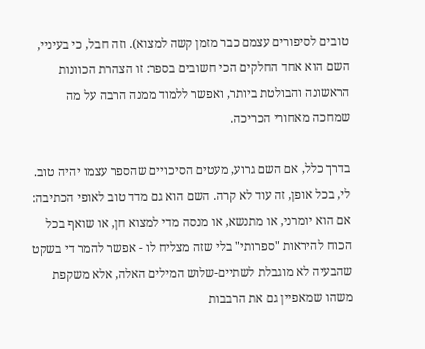טובים לסיפורים עצמם כבר מזמן קשה למצוא). וזה חבל, כי בעיניי, השם הוא אחד החלקים הכי חשובים בספר: זו הצהרת הכוונות הראשונה והבולטת ביותר, ואפשר ללמוד ממנה הרבה על מה שמחכה מאחורי הכריכה.

בדרך כלל, אם השם גרוע, מעטים הסיכויים שהספר עצמו יהיה טוב. לי, בכל אופן, זה עוד לא קרה. השם הוא גם מדד טוב לאופי הכתיבה: אם הוא יומרני, או מתנשא, או מנסה מדי למצוא חן, או שואף בכל הכוח להיראות "ספרותי" בלי שזה מצליח לו - אפשר להמר די בשקט שהבעיה לא מוגבלת לשתיים-שלוש המילים האלה, אלא משקפת משהו שמאפיין גם את הרבבות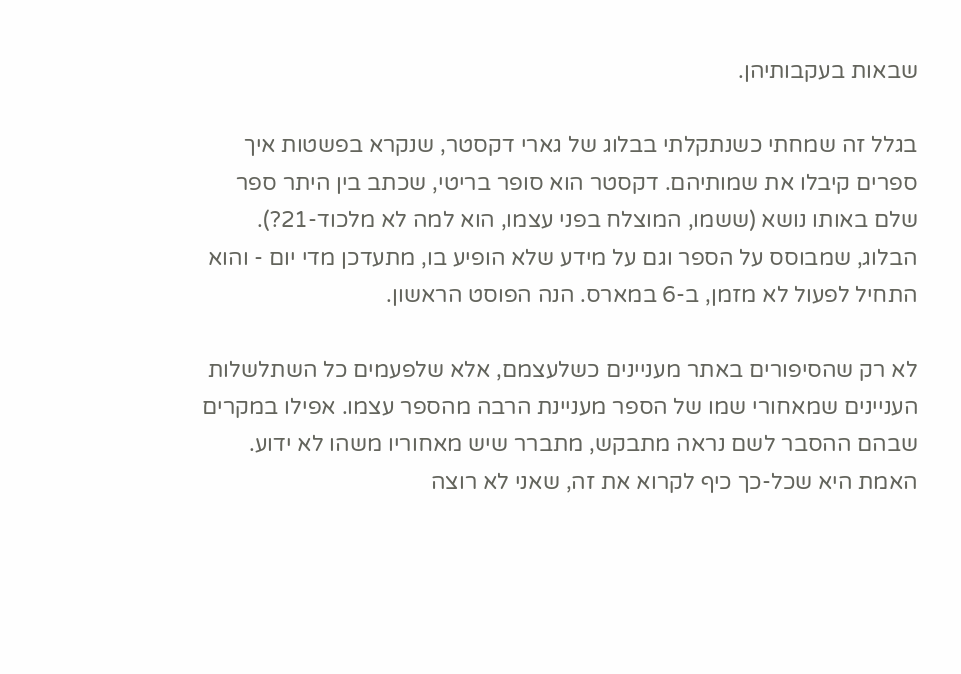שבאות בעקבותיהן.

בגלל זה שמחתי כשנתקלתי בבלוג של גארי דקסטר, שנקרא בפשטות איך ספרים קיבלו את שמותיהם. דקסטר הוא סופר בריטי, שכתב בין היתר ספר שלם באותו נושא (ששמו, המוצלח בפני עצמו, הוא למה לא מלכוד-21?). הבלוג, שמבוסס על הספר וגם על מידע שלא הופיע בו, מתעדכן מדי יום - והוא התחיל לפעול לא מזמן, ב-6 במארס. הנה הפוסט הראשון.

לא רק שהסיפורים באתר מעניינים כשלעצמם, אלא שלפעמים כל השתלשלות העניינים שמאחורי שמו של הספר מעניינת הרבה מהספר עצמו. אפילו במקרים שבהם ההסבר לשם נראה מתבקש, מתברר שיש מאחוריו משהו לא ידוע. האמת היא שכל-כך כיף לקרוא את זה, שאני לא רוצה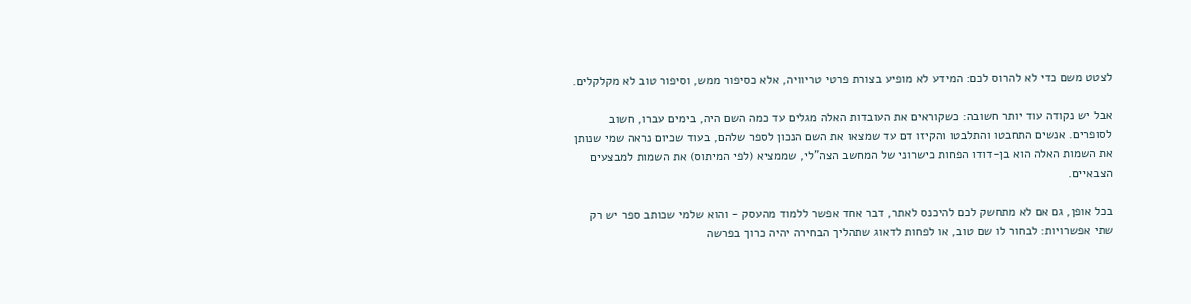לצטט משם כדי לא להרוס לכם: המידע לא מופיע בצורת פרטי טריוויה, אלא כסיפור ממש, וסיפור טוב לא מקלקלים.

אבל יש נקודה עוד יותר חשובה: כשקוראים את העובדות האלה מגלים עד כמה השם היה, בימים עברו, חשוב לסופרים. אנשים התחבטו והתלבטו והקיזו דם עד שמצאו את השם הנכון לספר שלהם, בעוד שכיום נראה שמי שנותן את השמות האלה הוא בן-דודו הפחות כישרוני של המחשב הצה"לי, שממציא (לפי המיתוס) את השמות למבצעים הצבאיים.

בכל אופן, גם אם לא מתחשק לכם להיכנס לאתר, דבר אחד אפשר ללמוד מהעסק - והוא שלמי שכותב ספר יש רק שתי אפשרויות: לבחור לו שם טוב, או לפחות לדאוג שתהליך הבחירה יהיה כרוך בפרשה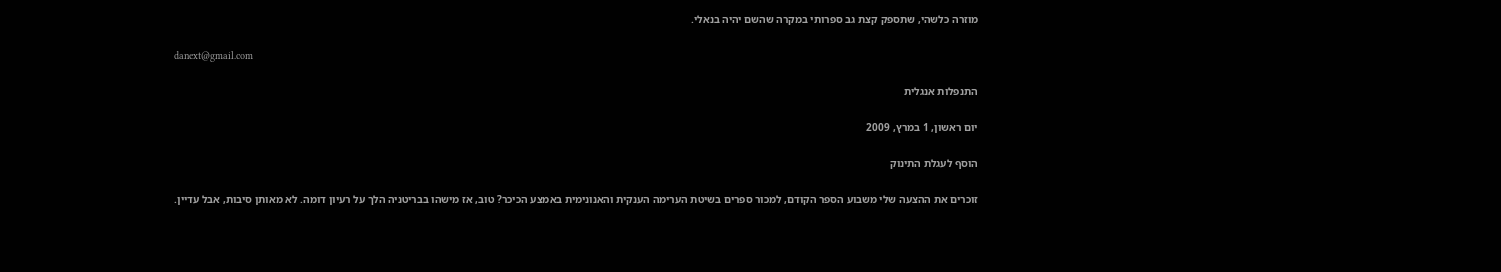מוזרה כלשהי, שתספק קצת גב ספרותי במקרה שהשם יהיה בנאלי.

danext@gmail.com

התנפלות אנגלית

יום ראשון, 1 במרץ, 2009

הוסף לעגלת התינוק

זוכרים את ההצעה שלי משבוע הספר הקודם, למכור ספרים בשיטת הערימה הענקית והאנונימית באמצע הכיכר? טוב, אז מישהו בבריטניה הלך על רעיון דומה. לא מאותן סיבות, אבל עדיין.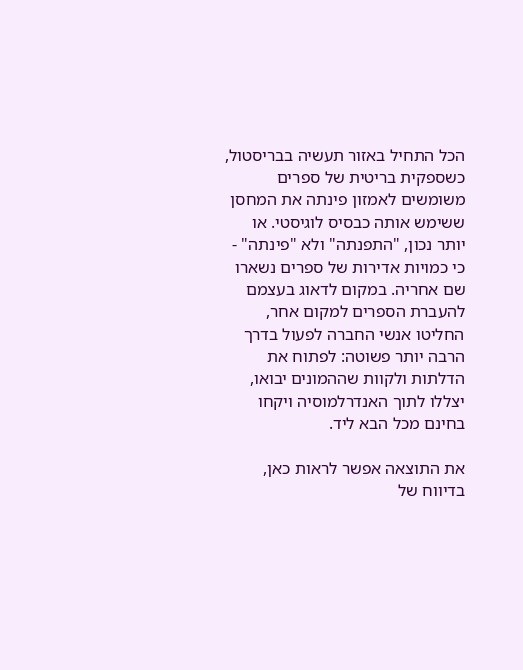הכל התחיל באזור תעשיה בבריסטול, כשספקית בריטית של ספרים משומשים לאמזון פינתה את המחסן ששימש אותה כבסיס לוגיסטי. או יותר נכון, "התפנתה" ולא "פינתה" - כי כמויות אדירות של ספרים נשארו שם אחריה. במקום לדאוג בעצמם להעברת הספרים למקום אחר, החליטו אנשי החברה לפעול בדרך הרבה יותר פשוטה: לפתוח את הדלתות ולקוות שההמונים יבואו, יצללו לתוך האנדרלמוסיה ויקחו בחינם מכל הבא ליד.

את התוצאה אפשר לראות כאן, בדיווח של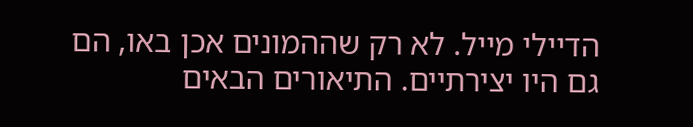הדיילי מייל. לא רק שההמונים אכן באו, הם גם היו יצירתיים. התיאורים הבאים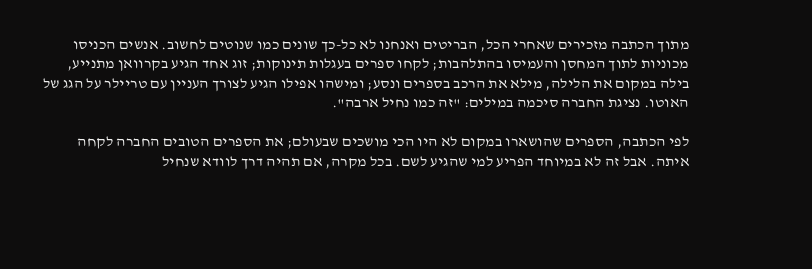מתוך הכתבה מזכירים שאחרי הכל, הבריטים ואנחנו לא כל-כך שונים כמו שנוטים לחשוב. אנשים הכניסו מכוניות לתוך המחסן והעמיסו בהתלהבות; לקחו ספרים בעגלות תינוקות; זוג אחד הגיע בקרוואן מתנייע, בילה במקום את הלילה, מילא את הרכב בספרים ונסע; ומישהו אפילו הגיע לצורך העניין עם טריילר על הגג של האוטו. נציגת החברה סיכמה במילים: "זה כמו נחיל ארבה".

לפי הכתבה, הספרים שהושארו במקום לא היו הכי מושכים שבעולם; את הספרים הטובים החברה לקחה איתה. אבל זה לא במיוחד הפריע למי שהגיע לשם. בכל מקרה, אם תהיה דרך לוודא שנחיל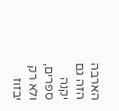הארבה הזה גם יקנה ספרים, ולא רק יבזוז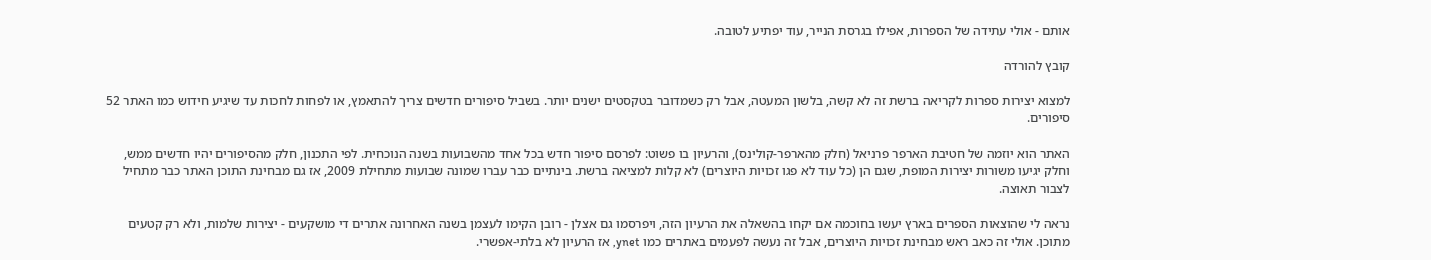אותם - אולי עתידה של הספרות, אפילו בגרסת הנייר, עוד יפתיע לטובה.

קובץ להורדה

למצוא יצירות ספרות לקריאה ברשת זה לא קשה, בלשון המעטה, אבל רק כשמדובר בטקסטים ישנים יותר. בשביל סיפורים חדשים צריך להתאמץ, או לפחות לחכות עד שיגיע חידוש כמו האתר 52 סיפורים.

האתר הוא יוזמה של חטיבת הארפר פרניאל (חלק מהארפר-קולינס), והרעיון בו פשוט: לפרסם סיפור חדש בכל אחד מהשבועות בשנה הנוכחית. לפי התכנון, חלק מהסיפורים יהיו חדשים ממש, וחלק יגיעו משורות יצירות המופת, שגם הן (כל עוד לא פגו זכויות היוצרים) לא קלות למציאה ברשת. בינתיים כבר עברו שמונה שבועות מתחילת 2009, אז גם מבחינת התוכן האתר כבר מתחיל לצבור תאוצה.

נראה לי שהוצאות הספרים בארץ יעשו בחוכמה אם יקחו בהשאלה את הרעיון הזה, ויפרסמו גם אצלן - רובן הקימו לעצמן בשנה האחרונה אתרים די מושקעים - יצירות שלמות, ולא רק קטעים מתוכן. אולי זה כאב ראש מבחינת זכויות היוצרים, אבל זה נעשה לפעמים באתרים כמו ynet, אז הרעיון לא בלתי-אפשרי.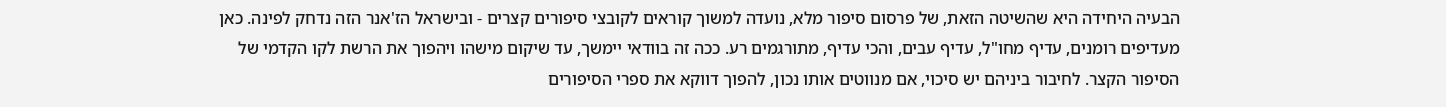הבעיה היחידה היא שהשיטה הזאת, של פרסום סיפור מלא, נועדה למשוך קוראים לקובצי סיפורים קצרים - ובישראל הז'אנר הזה נדחק לפינה. כאן מעדיפים רומנים, עדיף מחו"ל, עדיף עבים, והכי עדיף, מתורגמים רע. ככה זה בוודאי יימשך, עד שיקום מישהו ויהפוך את הרשת לקו הקדמי של הסיפור הקצר. לחיבור ביניהם יש סיכוי, אם מנווטים אותו נכון, להפוך דווקא את ספרי הסיפורים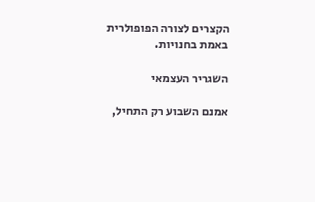הקצרים לצורה הפופולרית באמת בחנויות.

השגריר העצמאי

אמנם השבוע רק התחיל,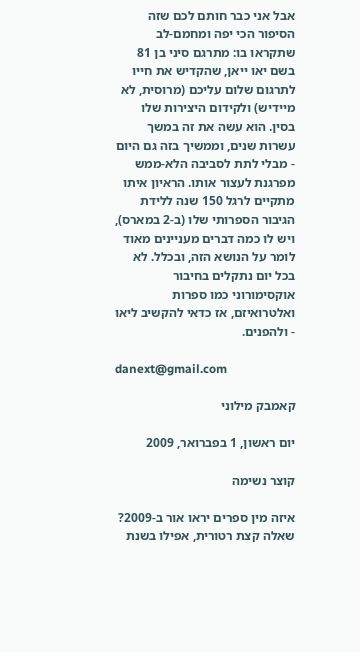אבל אני כבר חותם לכם שזה הסיפור הכי יפה ומחמם-לב שתקראו בו: מתרגם סיני בן 81 בשם יאו ייאן, שהקדיש את חייו לתרגום שלום עליכם (מרוסית, לא מיידיש) ולקידום היצירות שלו בסין. הוא עשה את זה במשך עשרות שנים, וממשיך בזה גם היום - מבלי לתת לסביבה הלא-ממש מפרגנת לעצור אותו. הראיון איתו מתקיים לרגל 150 שנה ללידת הגיבור הספרותי שלו (ב-2 במארס), ויש לו כמה דברים מעניינים מאוד לומר על הנושא הזה, ובכלל. לא בכל יום נתקלים בחיבור אוקסימורוני כמו ספרות ואלטרואיזם, אז כדאי להקשיב ליאו - ולהפנים.

danext@gmail.com

קאמבק מילוני

יום ראשון, 1 בפברואר, 2009

קוצר נשימה

איזה מין ספרים יראו אור ב-2009? שאלה קצת רטורית, אפילו בשנת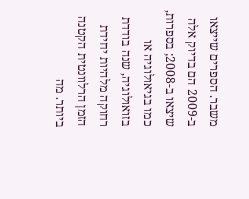משבר. הספרים שייצאו ב-2009 הם בדיוק אלה שיצאו ב-2008; בספרות, כמו בגיאולוגיה או בזואולוגיה, שנה בודדת רחוקה מלהיות יחידת הזמן הרלוונטית הקטנה ביותר. מה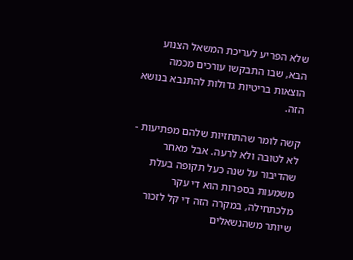שלא הפריע לעריכת המשאל הצנוע הבא, שבו התבקשו עורכים מכמה הוצאות בריטיות גדולות להתנבא בנושא הזה.

קשה לומר שהתחזיות שלהם מפתיעות - לא לטובה ולא לרעה. אבל מאחר שהדיבור על שנה כעל תקופה בעלת משמעות בספרות הוא די עקר מלכתחילה, במקרה הזה די קל לזכור שיותר משהנשאלים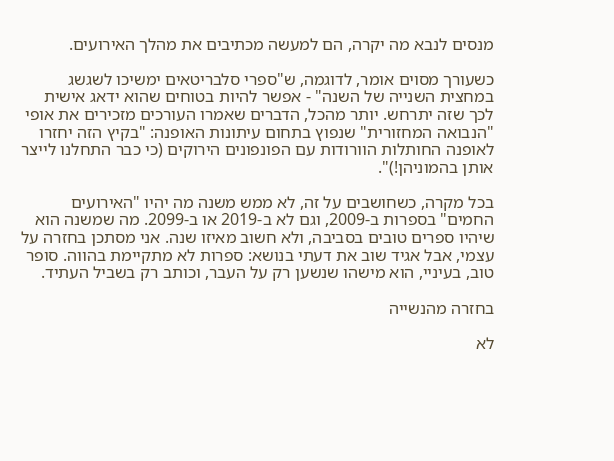מנסים לנבא מה יקרה, הם למעשה מכתיבים את מהלך האירועים.

כשעורך מסוים אומר, לדוגמה, ש"ספרי סלבריטאים ימשיכו לשגשג במחצית השנייה של השנה" - אפשר להיות בטוחים שהוא ידאג אישית לכך שזה יתרחש. יותר מהכל, הדברים שאמרו העורכים מזכירים את אופי "הנבואה המחזורית" שנפוץ בתחום עיתונות האופנה: "בקיץ הזה יחזרו לאופנה החותלות הוורודות עם הפונפונים הירוקים (כי כבר התחלנו לייצר אותן בהמוניהן!)".

בכל מקרה, כשחושבים על זה, לא ממש משנה מה יהיו "האירועים החמים" בספרות ב-2009, וגם לא ב-2019 או ב-2099. מה שמשנה הוא שיהיו ספרים טובים בסביבה, ולא חשוב מאיזו שנה. אני מסתכן בחזרה על עצמי, אבל אגיד שוב את דעתי בנושא: ספרות לא מתקיימת בהווה. סופר טוב, בעיניי, הוא מישהו שנשען רק על העבר, וכותב רק בשביל העתיד.

בחזרה מהנשייה

לא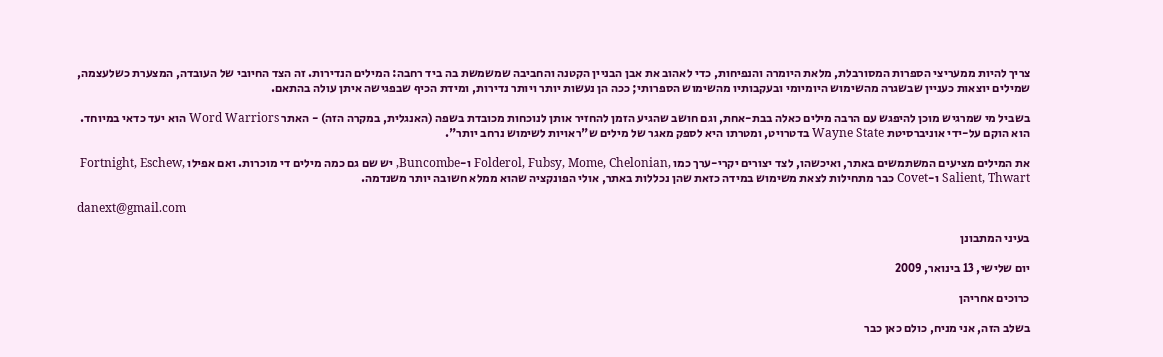צריך להיות ממעריצי הספרות המסורבלת, מלאת היומרה והנפיחות, כדי לאהוב את אבן הבניין הקטנה והחביבה שמשמשת בה ביד רחבה: המילים הנדירות. זה הצד החיובי של העובדה, המצערת כשלעצמה, שמילים יוצאות כעניין שבשגרה מהשימוש היומיומי ובעקבותיו מהשימוש הספרותי; ככה הן נעשות יותר ויותר נדירות, ומידת הכיף שבפגישה איתן עולה בהתאם.

בשביל מי שמרגיש מוכן להיפגש עם הרבה מילים כאלה בבת-אחת, וגם חושב שהגיע הזמן להחזיר אותן לנוכחות מכובדת בשפה (האנגלית, במקרה הזה) - האתר Word Warriors הוא יעד כדאי במיוחד. הוא הוקם על-ידי אוניברסיטת Wayne State בדטרויט, ומטרתו היא לספק מאגר של מילים ש"ראויות לשימוש נרחב יותר".

את המילים מציעים המשתמשים באתר, ואיכשהו, לצד יצורים יקרי-ערך כמו ,Folderol, Fubsy, Mome, Chelonian ו-Buncombe, יש שם גם כמה מילים די מוכרות. ואם אפילו Fortnight, Eschew, Salient, Thwart ו-Covet כבר מתחילות לצאת משימוש במידה כזאת שהן נכללות באתר, אולי הפונקציה שהוא ממלא חשובה יותר משנדמה.

danext@gmail.com

בעיני המתבונן

יום שלישי, 13 בינואר, 2009

כרוכים אחריהן

בשלב הזה, אני מניח, כולם כאן כבר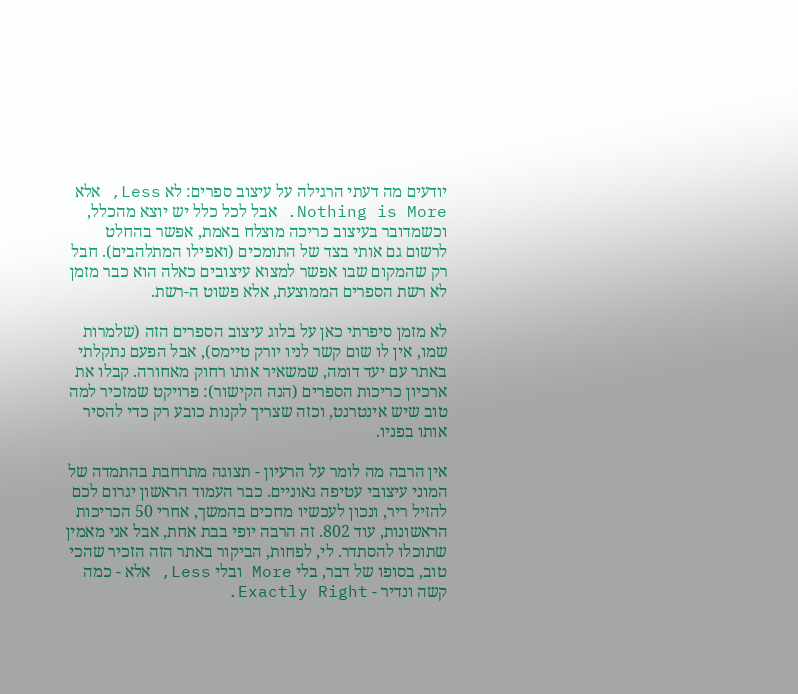יודעים מה דעתי הרגילה על עיצוב ספרים: לא Less, אלא Nothing is More. אבל לכל כלל יש יוצא מהכלל, וכשמדובר בעיצוב כריכה מוצלח באמת, אפשר בהחלט לרשום גם אותי בצד של התומכים (ואפילו המתלהבים). חבל רק שהמקום שבו אפשר למצוא עיצובים כאלה הוא כבר מזמן לא רשת הספרים הממוצעת, אלא פשוט ה-רשת.

לא מזמן סיפרתי כאן על בלוג עיצוב הספרים הזה (שלמרות שמו, אין לו שום קשר לניו יורק טיימס), אבל הפעם נתקלתי באתר עם יעד דומה, שמשאיר אותו רחוק מאחורה. קבלו את ארכיון כריכות הספרים (הנה הקישור): פרויקט שמזכיר למה טוב שיש אינטרנט, וכזה שצריך לקנות כובע רק כדי להסיר אותו בפניו.

אין הרבה מה לומר על הרעיון - תצוגה מתרחבת בהתמדה של המוני עיצובי עטיפה גאוניים. כבר העמוד הראשון יגרום לכם להזיל ריר, ונכון לעכשיו מחכים בהמשך, אחרי 50 הכריכות הראשונות, עוד 802. זה הרבה יופי בבת אחת, אבל אני מאמין שתוכלו להסתדר. לי, לפחות, הביקור באתר הזה הזכיר שהכי טוב, בסופו של דבר, בלי More ובלי Less, אלא - כמה קשה ונדיר - Exactly Right.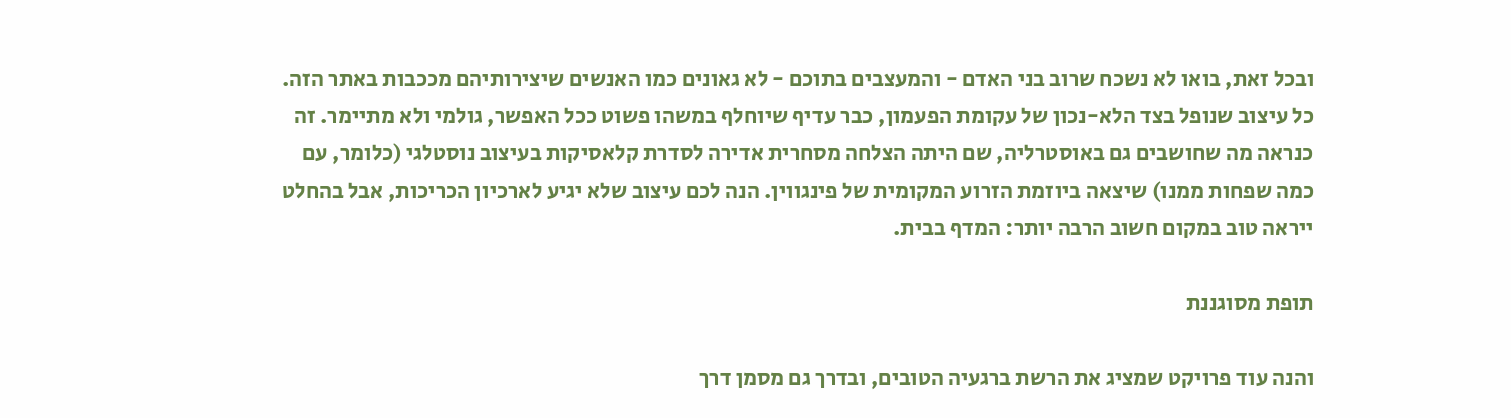ובכל זאת, בואו לא נשכח שרוב בני האדם - והמעצבים בתוכם - לא גאונים כמו האנשים שיצירותיהם מככבות באתר הזה. כל עיצוב שנופל בצד הלא-נכון של עקומת הפעמון, כבר עדיף שיוחלף במשהו פשוט ככל האפשר, גולמי ולא מתיימר. זה כנראה מה שחושבים גם באוסטרליה, שם היתה הצלחה מסחרית אדירה לסדרת קלאסיקות בעיצוב נוסטלגי (כלומר, עם כמה שפחות ממנו) שיצאה ביוזמת הזרוע המקומית של פינגווין. הנה לכם עיצוב שלא יגיע לארכיון הכריכות, אבל בהחלט ייראה טוב במקום חשוב הרבה יותר: המדף בבית.

תופת מסוגננת

והנה עוד פרויקט שמציג את הרשת ברגעיה הטובים, ובדרך גם מסמן דרך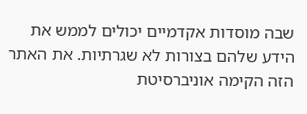שבה מוסדות אקדמיים יכולים לממש את הידע שלהם בצורות לא שגרתיות. את האתר הזה הקימה אוניברסיטת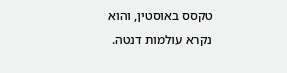טקסס באוסטין, והוא נקרא עולמות דנטה.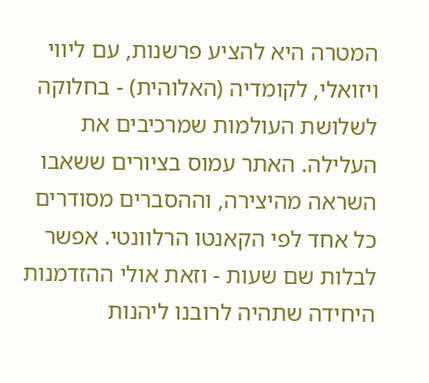המטרה היא להציע פרשנות, עם ליווי ויזואלי, לקומדיה (האלוהית) - בחלוקה לשלושת העולמות שמרכיבים את העלילה. האתר עמוס בציורים ששאבו השראה מהיצירה, וההסברים מסודרים כל אחד לפי הקאנטו הרלוונטי. אפשר לבלות שם שעות - וזאת אולי ההזדמנות היחידה שתהיה לרובנו ליהנות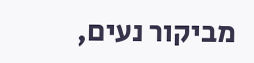מביקור נעים,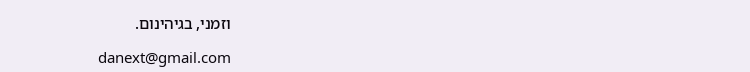וזמני, בגיהינום.

danext@gmail.com